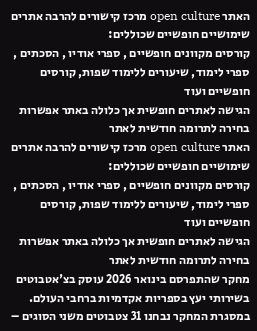האתר open culture מרכז קישורים להרבה אתרים שימושיים חופשיים שכוללים:
קורסים מקוונים חופשיים , ספרי אודיו , הסכתים , ספרי לימוד, שיעורים ללימוד שפות, קורסים חופשיים ועוד
הגישה לאתרים חופשית אך כלולה באתר אפשרות בחירה לתרומה חודשית לאתר
האתר open culture מרכז קישורים להרבה אתרים שימושיים חופשיים שכוללים:
קורסים מקוונים חופשיים , ספרי אודיו , הסכתים , ספרי לימוד, שיעורים ללימוד שפות, קורסים חופשיים ועוד
הגישה לאתרים חופשית אך כלולה באתר אפשרות בחירה לתרומה חודשית לאתר
מחקר שהתפרסם בינואר 2026 עוסק בצ'אטבוטים בשירותי יעץ בספריות אקדמיות ברחבי העולם. במסגרת המחקר נבחנו 31 צטבוטים משני הסוגים –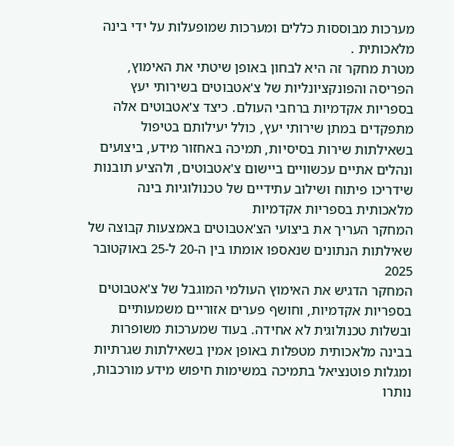מערכות מבוססות כללים ומערכות שמופעלות על ידי בינה מלאכותית .
מטרת מחקר זה היא לבחון באופן שיטתי את האימוץ, הפריסה והפונקציונליות של צ'אטבוטים בשירותי יעץ בספריות אקדמיות ברחבי העולם. כיצד צ'אטבוטים אלה מתפקדים במתן שירותי יעץ, כולל יעילותם בטיפול בשאילתות שירות בסיסיות, תמיכה באחזור מידע, ביצועים ונהלים אתיים עכשוויים ביישום צ'אטבוטים, ולהציע תובנות שידריכו פיתוח ושילוב עתידיים של טכנולוגיות בינה מלאכותית בספריות אקדמיות
המחקר העריך את ביצועי הצ'אטבוטים באמצעות קבוצה של שאילתות הנתונים שנאספו אומתו בין ה-20 ל-25 באוקטובר 2025
המחקר הדגיש את האימוץ העולמי המוגבל של צ'אטבוטים בספריות אקדמיות, וחושף פערים אזוריים משמעותיים ובשלות טכנולוגית לא אחידה. בעוד שמערכות משופרות בבינה מלאכותית מטפלות באופן אמין בשאילתות שגרתיות ומגלות פוטנציאל בתמיכה במשימות חיפוש מידע מורכבות, נותרו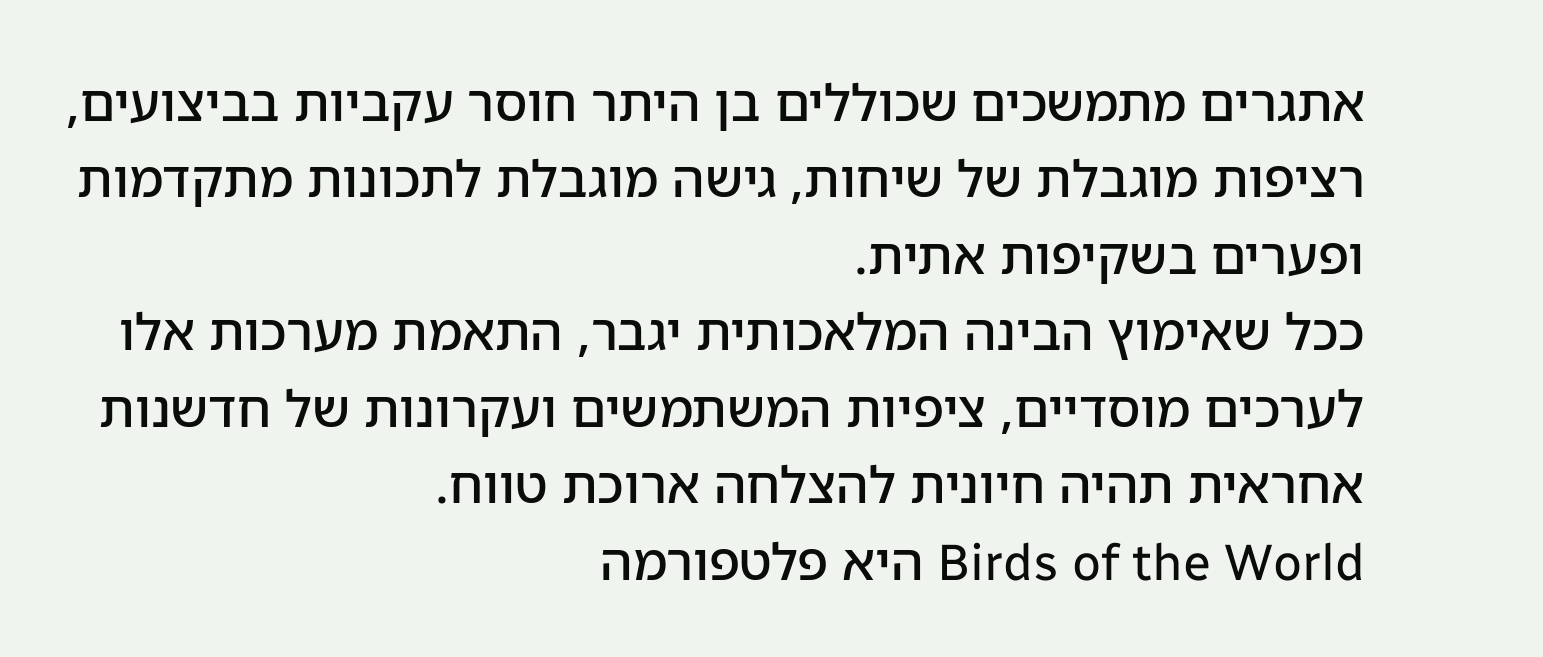אתגרים מתמשכים שכוללים בן היתר חוסר עקביות בביצועים, רציפות מוגבלת של שיחות, גישה מוגבלת לתכונות מתקדמות ופערים בשקיפות אתית.
ככל שאימוץ הבינה המלאכותית יגבר, התאמת מערכות אלו לערכים מוסדיים, ציפיות המשתמשים ועקרונות של חדשנות אחראית תהיה חיונית להצלחה ארוכת טווח.
Birds of the World היא פלטפורמה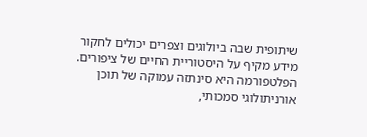שיתופית שבה ביולוגים וצפרים יכולים לחקור מידע מקיף על היסטוריית החיים של ציפורים.
הפלטפורמה היא סינתזה עמוקה של תוכן אורניתולוגי סמכותי,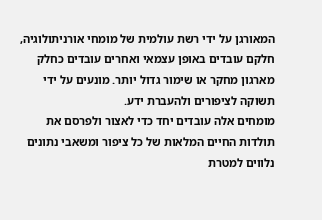המאורגן על ידי רשת עולמית של מומחי אורניתולוגיה, חלקם עובדים באופן עצמאי ואחרים עובדים כחלק מארגון מחקר או שימור גדול יותר. מונעים על ידי תשוקה לציפורים ולהעברת ידע.
מומחים אלה עובדים יחד כדי לאצור ולפרסם את תולדות החיים המלאות של כל ציפור ומשאבי נתונים נלווים למטרת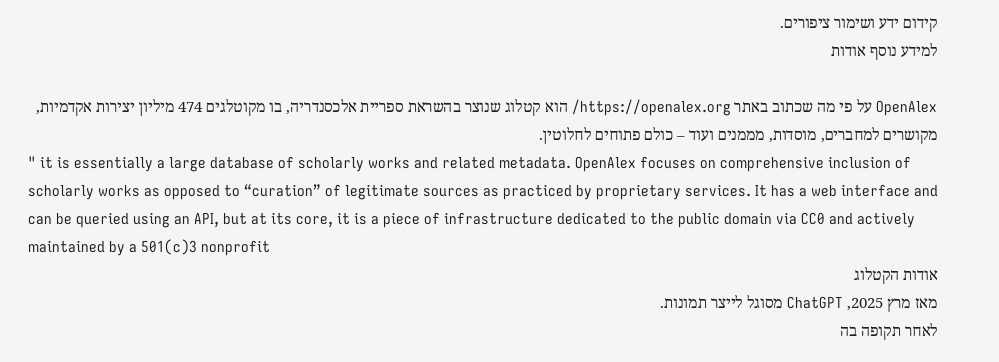קידום ידע ושימור ציפורים.
למידע נוסף אודות

OpenAlex על פי מה שכתוב באתר https://openalex.org/ הוא קטלוג שנוצר בהשראת ספריית אלכסנדריה, בו מקוטלגים 474 מיליון יצירות אקדמיות, מקושרים למחברים, מוסדות, מממנים ועוד – כולם פתוחים לחלוטין.
" it is essentially a large database of scholarly works and related metadata. OpenAlex focuses on comprehensive inclusion of scholarly works as opposed to “curation” of legitimate sources as practiced by proprietary services. It has a web interface and can be queried using an API, but at its core, it is a piece of infrastructure dedicated to the public domain via CC0 and actively maintained by a 501(c)3 nonprofit
אודות הקטלוג
מאז מרץ 2025, ChatGPT מסוגל לייצר תמונות.
לאחר תקופה בה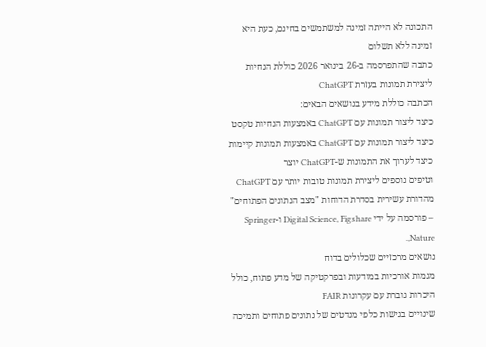התכונה לא הייתה זמינה למשתמשים בחינם, כעת היא זמינה ללא תשלום
כתבה שהתפרסמה ב-26 בינואר 2026 כוללת הנחיות ליצירת תמונות בעזרת ChatGPT
הכתבה כוללת מידע בנושאים הבאים:
כיצד ליצור תמונות עם ChatGPT באמצעות הנחיות טקסט
כיצד ליצור תמונות עם ChatGPT באמצעות תמונות קיימות
כיצד לערוך את התמונות ש-ChatGPT יוצר
וטיפים נוספים ליצירת תמונות טובות יותר עם ChatGPT
מהדורת עשירית בסדרת הדוחות "מצב הנתונים הפתוחים" – פורסמה על ידי Digital Science, Figshare ו-Springer Nature,.
נושאים מרכזיים שכלולים בדוח
מגמות אורכיות במודעות ובפרקטיקה של מדע פתוח, כולל היכרות גוברת עם עקרונות FAIR
שינויים בגישות כלפי מנדטים של נתונים פתוחים ותמיכה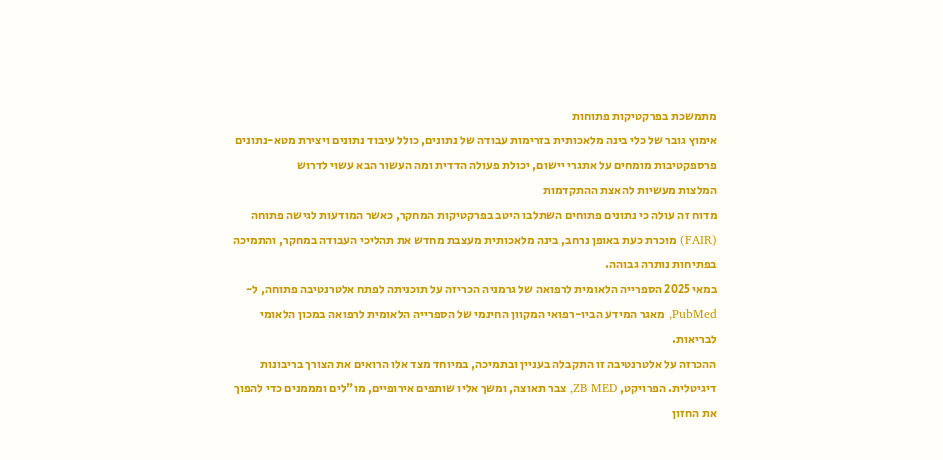מתמשכת בפרקטיקות פתוחות
אימוץ גובר של כלי בינה מלאכותית בזרימות עבודה של נתונים, כולל עיבוד נתונים ויצירת מטא-נתונים
פרספקטיבות מומחים על אתגרי יישום, יכולת פעולה הדדית ומה העשור הבא עשוי לדרוש
המלצות מעשיות להאצת ההתקדמות
מדוח זה עולה כי נתונים פתוחים השתלבו היטב בפרקטיקות המחקר, כאשר המודעות לגישה פתוחה (FAIR) מוכרת כעת באופן נרחב, בינה מלאכותית מעצבת מחדש את תהליכי העבודה במחקר, והתמיכה בפתיחות נותרה גבוהה.
במאי 2025 הספרייה הלאומית לרפואה של גרמניה הכריזה על תוכניתה לפתח אלטרנטיבה פתוחה, ל-PubMed, מאגר המידע הביו-רפואי המקוון החינמי של הספרייה הלאומית לרפואה במכון הלאומי לבריאות.
ההכרזה על אלטרנטיבה זו התקבלה בעניין ובתמיכה, במיוחד מצד אלו הרואים את הצורך בריבונות דיגיטלית. הפרויקט, ZB MED, צבר תאוצה, ומשך אליו שותפים אירופיים, מו"לים ומממנים כדי להפוך את החזון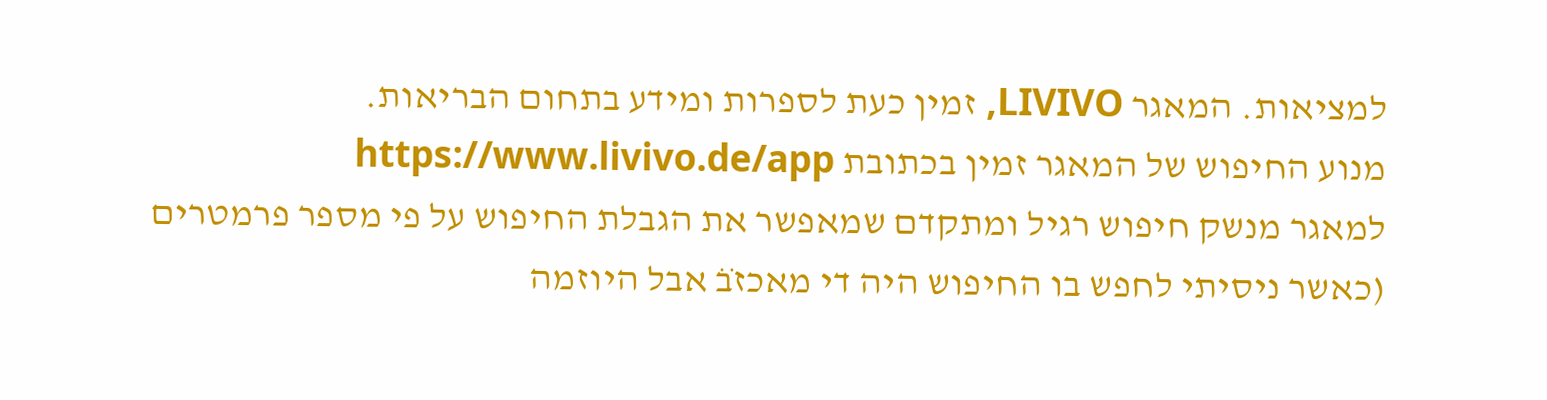למציאות. המאגר LIVIVO, זמין כעת לספרות ומידע בתחום הבריאות.
מנוע החיפוש של המאגר זמין בכתובת https://www.livivo.de/app
למאגר מנשק חיפוש רגיל ומתקדם שמאפשר את הגבלת החיפוש על פי מספר פרמטרים
(כאשר ניסיתי לחפש בו החיפוש היה די מאכזבׁׂ אבל היוזמה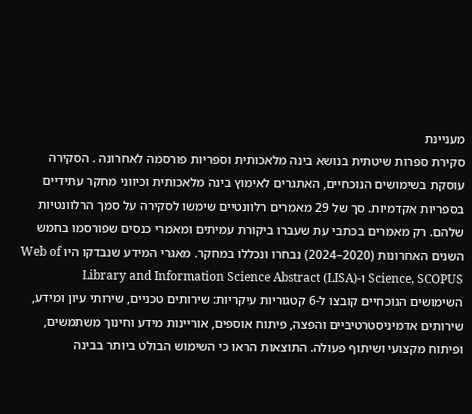מעניינת
סקירת ספרות שיטתית בנושא בינה מלאכותית וספריות פורסמה לאחרונה . הסקירה עוסקת בשימושים הנוכחיים, האתגרים לאימוץ בינה מלאכותית וכיווני מחקר עתידיים בספריות אקדמיות. סך של 29 מאמרים רלוונטיים שימשו לסקירה על סמך הרלוונטיות שלהם. רק מאמרים בכתבי עת שעברו ביקורת עמיתים ומאמרי כנסים שפורסמו בחמש השנים האחרונות (2020–2024) נבחרו ונכללו במחקר. מאגרי המידע שנבדקו היו Web of Science, SCOPUS ו-Library and Information Science Abstract (LISA)
השימושים הנוכחיים קובצו ל-6 קטגוריות עיקריות: שירותים טכניים, שירותי עיון ומידע, שירותים אדמיניסטרטיביים והפצה, פיתוח אוספים, אוריינות מידע וחינוך משתמשים, ופיתוח מקצועי ושיתוף פעולה. התוצאות הראו כי השימוש הבולט ביותר בבינה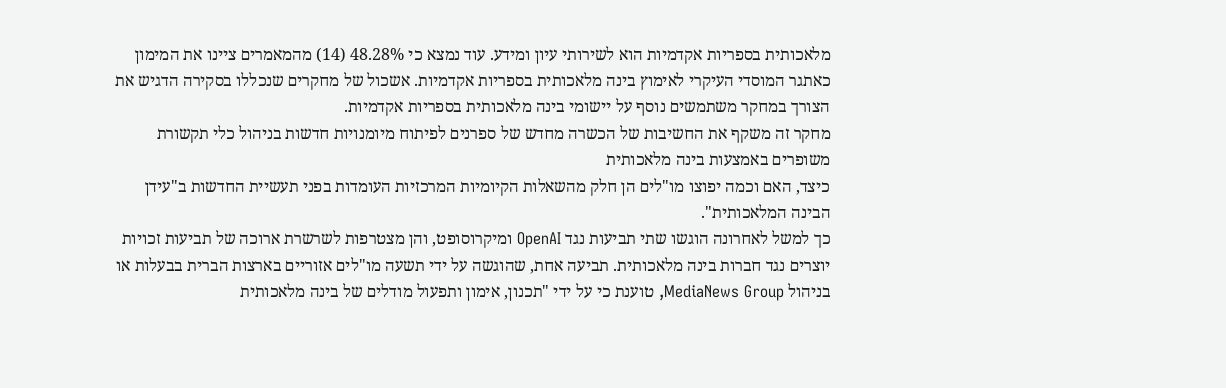מלאכותית בספריות אקדמיות הוא לשירותי עיון ומידע. עוד נמצא כי 48.28% (14) מהמאמרים ציינו את המימון כאתגר המוסדי העיקרי לאימוץ בינה מלאכותית בספריות אקדמיות. אשכול של מחקרים שנכללו בסקירה הדגיש את הצורך במחקר משתמשים נוסף על יישומי בינה מלאכותית בספריות אקדמיות.
מחקר זה משקף את החשיבות של הכשרה מחדש של ספרנים לפיתוח מיומנויות חדשות בניהול כלי תקשורת משופרים באמצעות בינה מלאכותית
כיצד, האם וכמה יפוצו מו"לים הן חלק מהשאלות הקיומיות המרכזיות העומדות בפני תעשיית החדשות ב"עידן הבינה המלאכותית".
כך למשל לאחרונה הוגשו שתי תביעות נגד OpenAI ומיקרוסופט, והן מצטרפות לשרשרת ארוכה של תביעות זכויות יוצרים נגד חברות בינה מלאכותית. תביעה אחת, שהוגשה על ידי תשעה מו"לים אזוריים בארצות הברית בבעלות או בניהול MediaNews Group, טוענת כי על ידי "תכנון, אימון ותפעול מודלים של בינה מלאכותית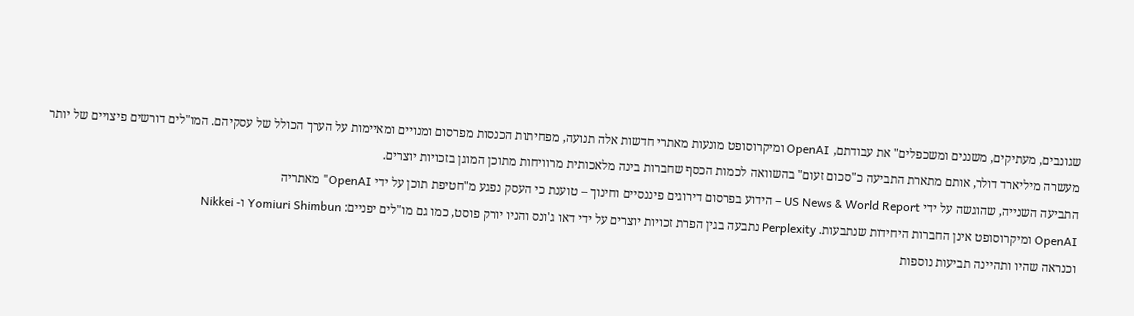שגונבים, מעתיקים, משננים ומשכפלים" את עבודתם, OpenAI ומיקרוסופט מונעות מאתרי חדשות אלה תנועה, מפחיתות הכנסות מפרסום ומנויים ומאיימות על הערך הכולל של עסקיהם. המו"לים דורשים פיצויים של יותר מעשרה מיליארד דולר, אותם מתארת התביעה כ"סכום זעום" בהשוואה לכמות הכסף שחברות בינה מלאכותית מרוויחות מתוכן המוגן בזכויות יוצרים.
התביעה השנייה, שהוגשה על ידי US News & World Report – הידוע בפרסום דירוגים פיננסיים וחינוך – טוענת כי העסק נפגע מ"חטיפת תוכן על ידי OpenAI" מאתריה
OpenAI ומיקרוסופט אינן החברות היחידות שנתבעות. Perplexity נתבעה בגין הפרת זכויות יוצרים על ידי דאו ג'ונס והניו יורק פוסט, כמו גם מו"לים יפניים: Yomiuri Shimbun ו- Nikkei
וכנראה שהיו ותהיינה תביעות נוספות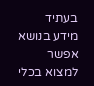בעתיד
מידע בנושא אפשר למצוא בכלי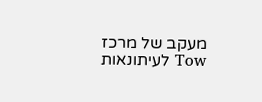מעקב של מרכז Tow לעיתונאות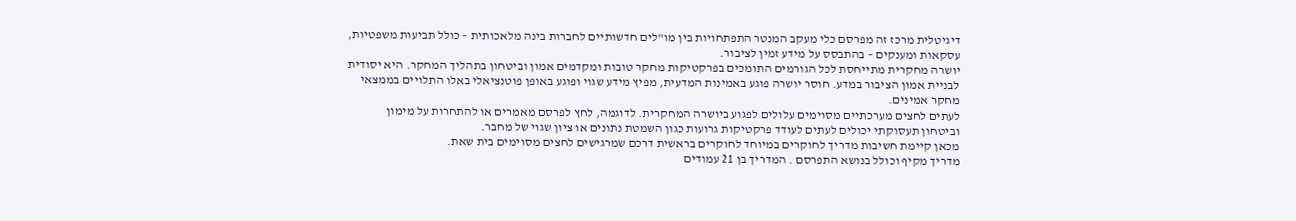דיגיטלית מרכז זה מפרסם כלי מעקב המנטר התפתחויות בין מו"לים חדשותיים לחברות בינה מלאכותית – כולל תביעות משפטיות, עסקאות ומענקים – בהתבסס על מידע זמין לציבור.
יושרה מחקרית מתייחסת לכל הגורמים התומכים בפרקטיקות מחקר טובות ומקדמים אמון וביטחון בתהליך המחקר. היא יסודית לבניית אמון הציבור במדע. חוסר יושרה פוגע באמינות המדעית, מפיץ מידע שגוי ופוגע באופן פוטנציאלי באלו התלויים בממצאי מחקר אמינים.
לעתים לחצים מערכתיים מסוימים עלולים לפגוע ביושרה המחקרית. לדוגמה, לחץ לפרסם מאמרים או להתחרות על מימון וביטחון תעסוקתי יכולים לעתים לעודד פרקטיקות גרועות כגון השמטת נתונים או ציון שגוי של מחבר.
מכאן קיימת חשיבות מדריך לחוקרים במיוחד לחוקרים בראשית דרכם שמרגישים לחצים מסוימים בית שאת.
מדריך מקיף וכולל בנושא התפרסם . המדריך בן 21 עמודים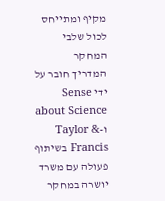מקיף ומתייחס לכול שלבי המחקר
המדריך חובר על ידי Sense about Science ו-Taylor & Francis בשיתוף פעולה עם משרד יושרה במחקר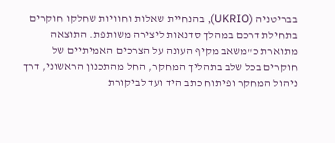בבריטניה (UKRIO), בהנחיית שאלות וחוויות שחלקו חוקרים בתחילת דרכם במהלך סדנאות ליצירה משותפת. התוצאה מתוארת כ"משאב מקיף העונה על הצרכים האמיתיים של חוקרים בכל שלב בתהליך המחקר, החל מהתכנון הראשוני, דרך ניהול המחקר ופיתוח כתב היד ועד לביקורת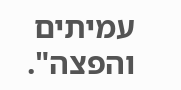עמיתים והפצה".